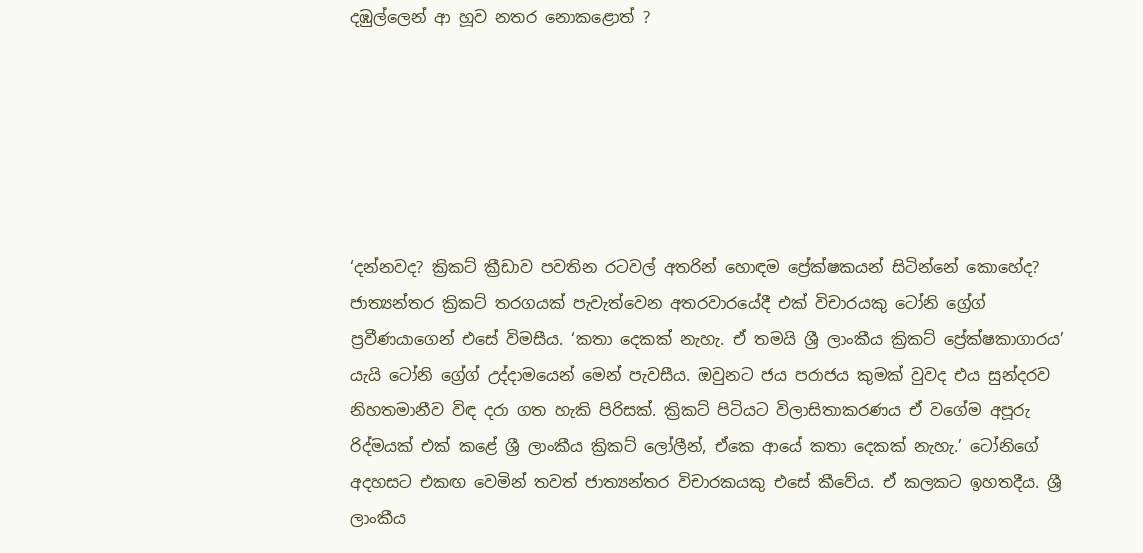දඹුල්ලෙන් ආ හූව නතර නොකළොත් ?






‘දන්නවද? ක්‍රිකට් ක්‍රීඩාව පවතින රටවල් අතරින් හොඳම ප්‍රේක්ෂකයන් සිටින්නේ කොහේද?
ජාත්‍යන්තර ක්‍රිකට් තරගයක් පැවැත්වෙන අතරවාරයේදී එක් විචාරයකු ටෝනි ග්‍රේග් ප්‍රවීණයාගෙන් එසේ විමසීය. ‘කතා දෙකක් නැහැ. ඒ තමයි ශ්‍රී ලාංකීය ක්‍රිකට් ප්‍රේක්ෂකාගාරය’ යැයි ටෝනි ග්‍රේග් උද්දාමයෙන් මෙන් පැවසීය. ඔවුනට ජය පරාජය කුමක් වුවද එය සුන්දරව නිහතමානීව විඳ දරා ගත හැකි පිරිසක්. ක්‍රිකට් පිටියට විලාසිතාකරණය ඒ වගේම අපූරු රිද්මයක් එක් කළේ ශ්‍රී ලාංකීය ක්‍රිකට් ලෝලීන්, ඒකෙ ආයේ කතා දෙකක් නැහැ.’ ටෝනිගේ අදහසට එකඟ වෙමින් තවත් ජාත්‍යන්තර විචාරකයකු එසේ කීවේය. ඒ කලකට ඉහතදීය. ශ්‍රී ලාංකීය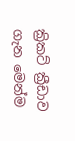ක්‍රිකට් ක්‍රීඩාව ගැන මෙන්ම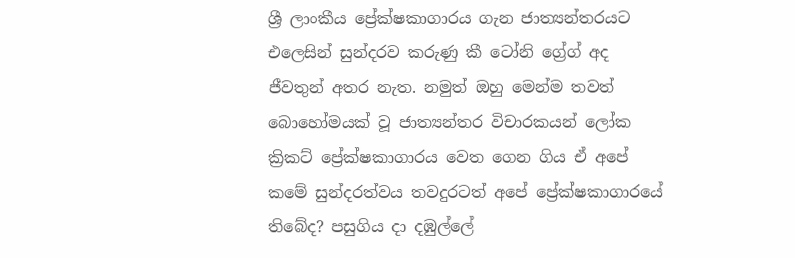ශ්‍රී ලාංකීය ප්‍රේක්ෂකාගාරය ගැන ජාත්‍යන්තරයට එලෙසින් සුන්දරව කරුණු කී ටෝනි ග්‍රේග් අද ජීවතුන් අතර නැත. නමුත් ඔහු මෙන්ම තවත් බොහෝමයක් වූ ජාත්‍යන්තර විචාරකයන් ලෝක ක්‍රිකට් ප්‍රේක්ෂකාගාරය වෙත ගෙන ගිය ඒ අපේ කමේ සුන්දරත්වය තවදුරටත් අපේ ප්‍රේක්ෂකාගාරයේ තිබේද? පසුගිය දා දඹුල්ලේ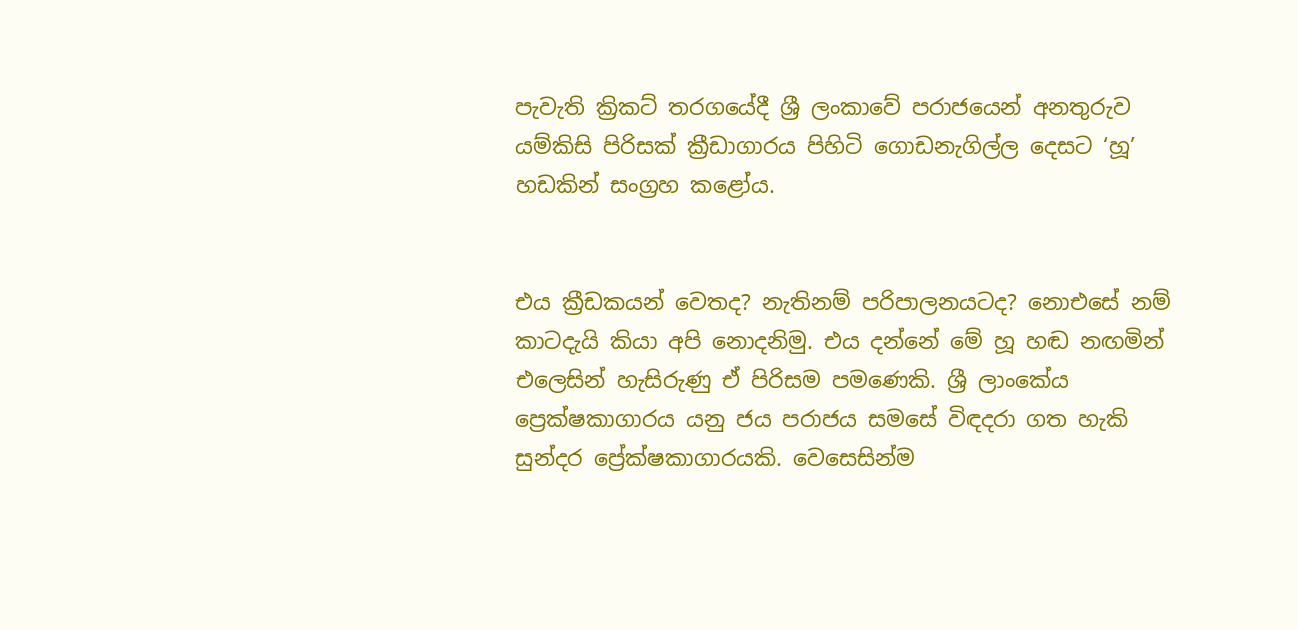පැවැති ක්‍රිකට් තරගයේදී ශ්‍රී ලංකාවේ පරාජයෙන් අනතුරුව යම්කිසි පිරිසක් ක්‍රීඩාගාරය පිහිටි ගොඩනැගිල්ල දෙසට ‘හූ’ හඩකින් සංග්‍රහ කළෝය.


එය ක්‍රීඩකයන් වෙතද? නැතිනම් පරිපාලනයටද? නොඑසේ නම් කාටදැයි කියා අපි නොදනිමු. එය දන්නේ මේ හූ හඬ නඟමින් එලෙසින් හැසිරුණු ඒ පිරිසම පමණෙකි. ශ්‍රී ලාංකේය ප්‍රෙක්ෂකාගාරය යනු ජය පරාජය සමසේ විඳදරා ගත හැකි සුන්දර ප්‍රේක්ෂකාගාරයකි. වෙසෙසින්ම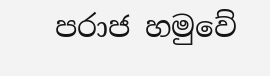පරාජ හමුවේ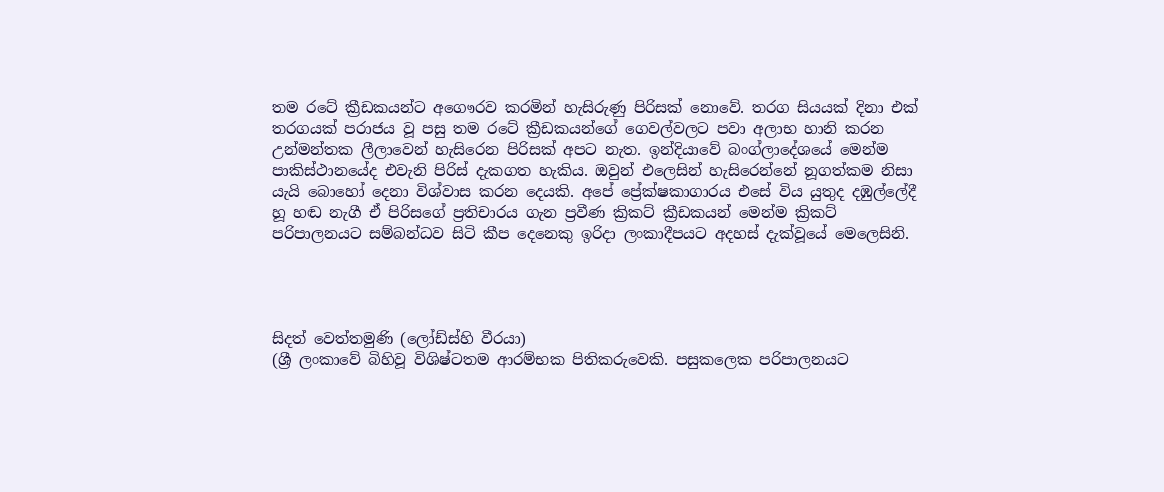තම රටේ ක්‍රීඩකයන්ට අගෞරව කරමින් හැසිරුණු පිරිසක් නොවේ. තරග සියයක් දිනා එක් තරගයක් පරාජය වූ පසු තම රටේ ක්‍රීඩකයන්ගේ ගෙවල්වලට පවා අලාභ හානි කරන උන්මන්තක ලීලාවෙන් හැසිරෙන පිරිසක් අපට නැත. ඉන්දියාවේ බංග්ලාදේශයේ මෙන්ම පාකිස්ථානයේද එවැනි පිරිස් දැකගත හැකිය. ඔවුන් එලෙසින් හැසිරෙන්නේ නූගත්කම නිසා යැයි බොහෝ දෙනා විශ්වාස කරන දෙයකි. අපේ ප්‍රේක්ෂකාගාරය එසේ විය යුතුද දඹුල්ලේදී හූ හඬ නැගී ඒ පිරිසගේ ප්‍රතිචාරය ගැන ප්‍රවීණ ක්‍රිකට් ක්‍රීඩකයන් මෙන්ම ක්‍රිකට් පරිපාලනයට සම්බන්ධව සිටි කීප දෙනෙකු ඉරිදා ලංකාදීපයට අදහස් දැක්වූයේ මෙලෙසිනි.




සිදත් වෙත්තමුණි (ලෝඩ්ස්හි වීරයා)
(ශ්‍රී ලංකාවේ බිහිවූ විශිෂ්ටතම ආරම්භක පිතිකරුවෙකි. පසුකලෙක පරිපාලනයට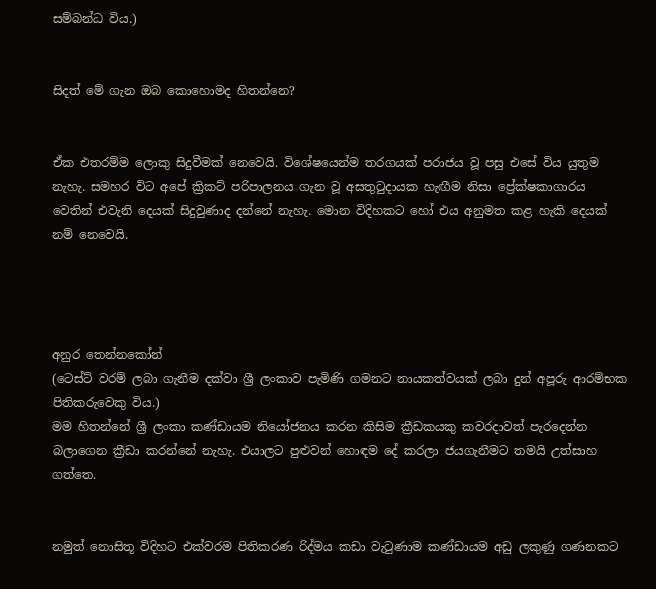සම්බන්ධ විය.)


සිදත් මේ ගැන ඔබ කොහොමද හිතන්නෙ?


ඒක එතරම්ම ලොකු සිදුවීමක් නෙවෙයි. විශේෂයෙන්ම තරගයක් පරාජය වූ පසු එසේ විය යුතුම නැහැ. සමහර විට අපේ ක්‍රිකට් පරිපාලනය ගැන වූ අසතුටුදායක හැඟීම නිසා ප්‍රේක්ෂකාගාරය වෙතින් එවැනි දෙයක් සිදුවුණාද දන්නේ නැහැ. මොන විදිහකට හෝ එය අනුමත කළ හැකි දෙයක් නම් නෙවෙයි.




අනුර තෙන්නකෝන්
(ටෙස්ට් වරම් ලබා ගැනීම දක්වා ශ්‍රී ලංකාව පැමිණි ගමනට නායකත්වයක් ලබා දුන් අපූරු ආරම්භක පිතිකරුවෙකු විය.)
මම හිතන්නේ ශ්‍රී ලංකා කණ්ඩායම නියෝජනය කරන කිසිම ක්‍රීඩකයකු කවරදාවත් පැරදෙන්න බලාගෙන ක්‍රීඩා කරන්නේ නැහැ. එයාලට පුළුවන් හොඳම දේ කරලා ජයගැනීමට තමයි උත්සාහ ගත්තෙ.


නමුත් නොසිතූ විදිහට එක්වරම පිතිකරණ රිද්මය කඩා වැටුණාම කණ්ඩායම අඩු ලකුණු ගණනකට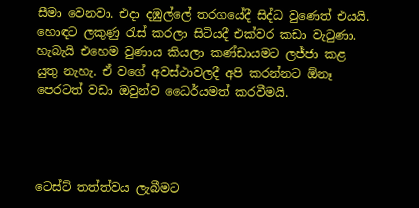සීමා වෙනවා. එදා දඹුල්ලේ තරගයේදී සිද්ධ වුණෙත් එයයි. හොඳට ලකුණු රැස් කරලා සිටියදී එක්වර කඩා වැටුණා. හැබැයි එහෙම වුණාය කියලා කණ්ඩායමට ලජ්ජා කළ යුතු නැහැ. ඒ වගේ අවස්ථාවලදී අපි කරන්නට ඕනෑ පෙරටත් වඩා ඔවුන්ව ධෛර්යමත් කරවීමයි.




ටෙස්ට් තත්ත්වය ලැබීමට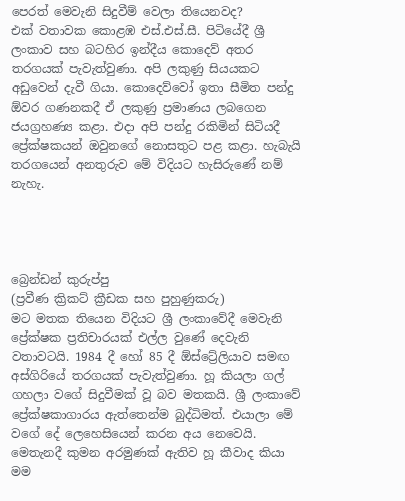පෙරත් මෙවැනි සිදුවීම් වෙලා තියෙනවද?
එක් වතාවක කොළඹ එස්.එස්.සී. පිටියේදී ශ්‍රී ලංකාව සහ බටහිර ඉන්දීය කොදෙව් අතර තරගයක් පැවැත්වුණා. අපි ලකුණු සියයකට අඩුවෙන් දැවී ගියා. කොදෙව්වෝ ඉතා සීමිත පන්දු ඕවර ගණනකදී ඒ ලකුණු ප්‍රමාණය ලබගෙන ජයග්‍රහණ්‍ය කළා. එදා අපි පන්දු රකිමින් සිටියදී ප්‍රේක්ෂකයන් ඔවුනගේ නොසතුට පළ කළා. හැබැයි තරගයෙන් අනතුරුව මේ විදියට හැසිරුණේ නම් නැහැ.




බ්‍රෙන්ඩන් කුරුප්පු
(ප්‍රවීණ ක්‍රිකට් ක්‍රීඩක සහ පුහුණුකරු)
මට මතක තියෙන විදියට ශ්‍රී ලංකාවේදී මෙවැනි ප්‍රේක්ෂක ප්‍රතිචාරයක් එල්ල වුණේ දෙවැනි වතාවටයි. 1984 දී හෝ 85 දී ඕස්ට්‍රේලියාව සමඟ අස්ගිරියේ තරගයක් පැවැත්වුණා. හූ කියලා ගල් ගහලා වගේ සිදුවීමක් වූ බව මතකයි. ශ්‍රී ලංකාවේ ප්‍රේක්ෂකාගාරය ඇත්තෙන්ම බුද්ධිමත්. එයාලා මේ වගේ දේ ලෙහෙසියෙන් කරන අය නෙවෙයි. මෙතැනදී කුමන අරමුණක් ඇතිව හූ කීවාද කියා මම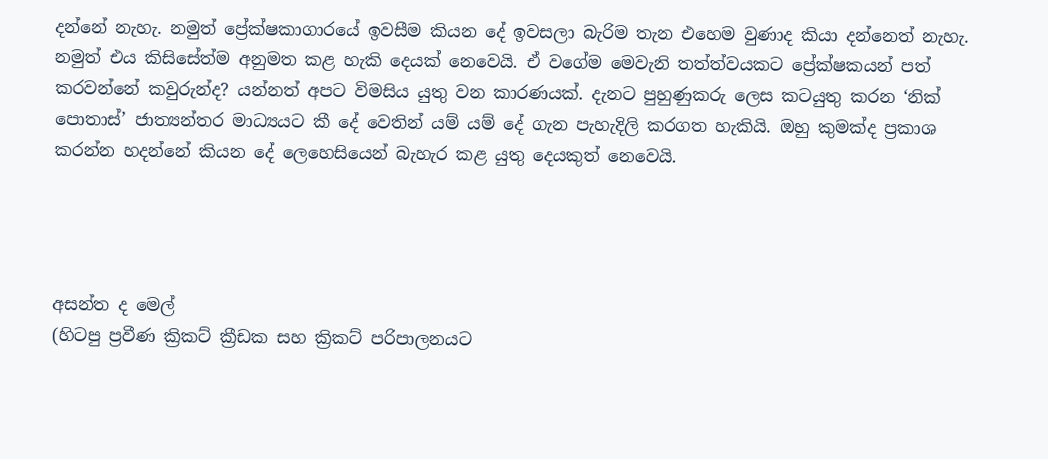දන්නේ නැහැ. නමුත් ප්‍රේක්ෂකාගාරයේ ඉවසීම කියන දේ ඉවසලා බැරිම තැන එහෙම වුණාද කියා දන්නෙත් නැහැ. නමුත් එය කිසිසේත්ම අනුමත කළ හැකි දෙයක් නෙවෙයි. ඒ වගේම මෙවැනි තත්ත්වයකට ප්‍රේක්ෂකයන් පත් කරවන්නේ කවුරුන්ද? යන්නත් අපට විමසිය යුතු වන කාරණයක්. දැනට පුහුණුකරු ලෙස කටයුතු කරන ‘නික් පොතාස්’ ජාත්‍යන්තර මාධ්‍යයට කී දේ වෙතින් යම් යම් දේ ගැන පැහැදිලි කරගත හැකියි. ඔහු කුමක්ද ප්‍රකාශ කරන්න හදන්නේ කියන දේ ලෙහෙසියෙන් බැහැර කළ යුතු දෙයකුත් නෙවෙයි.




අසන්ත ද මෙල්
(හිටපු ප්‍රවීණ ක්‍රිකට් ක්‍රීඩක සහ ක්‍රිකට් පරිපාලනයට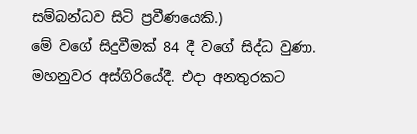සම්බන්ධව සිටි ප්‍රවීණයෙකි.)
මේ වගේ සිදුවීමක් 84 දී වගේ සිද්ධ වුණා. මහනුවර අස්ගිරියේදී. එදා අනතුරකට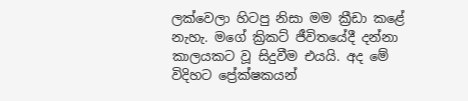ලක්වෙලා හිටපු නිසා මම ක්‍රීඩා කළේ නැහැ. මගේ ක්‍රිකට් ජීවිතයේදී දන්නා කාලයකට වූ සිදුවීම එයයි. අද මේ විදිහට ප්‍රේක්ෂකයන්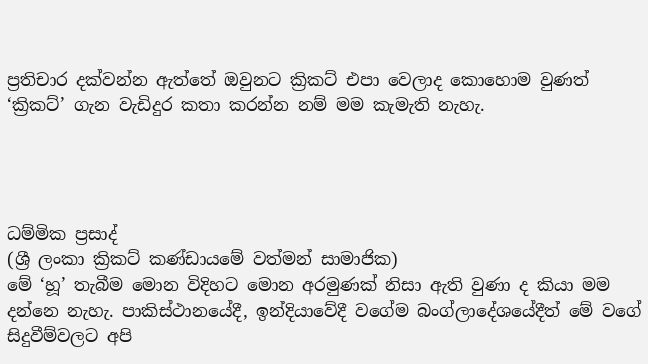ප්‍රතිචාර දක්වන්න ඇත්තේ ඔවුනට ක්‍රිකට් එපා වෙලාද කොහොම වුණත් ‘ක්‍රිකට්’ ගැන වැඩිදුර කතා කරන්න නම් මම කැමැති නැහැ.




ධම්මික ප්‍රසාද්
(ශ්‍රී ලංකා ක්‍රිකට් කණ්ඩායමේ වත්මන් සාමාජික)
මේ ‘හූ’ තැබීම මොන විදිහට මොන අරමුණක් නිසා ඇති වුණා ද කියා මම දන්නෙ නැහැ. පාකිස්ථානයේදී, ඉන්දියාවේදී වගේම බංග්ලාදේශයේදීත් මේ වගේ සිදුවීම්වලට අපි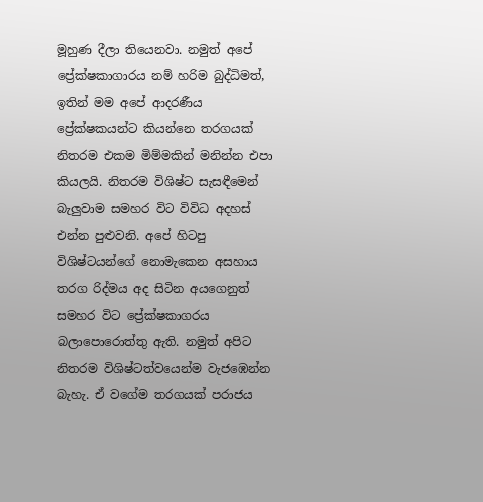මූහුණ දීලා තියෙනවා. නමුත් අපේ ප්‍රේක්ෂකාගාරය නම් හරිම බුද්ධිමත්, ඉතින් මම අපේ ආදරණීය ප්‍රේක්ෂකයන්ට කියන්නෙ තරගයක් නිතරම එකම මිම්මකින් මනින්න එපා කියලයි. නිතරම විශිෂ්ට සැසඳීමෙන් බැලුවාම සමහර විට විවිධ අදහස් එන්න පුළුවනි. අපේ හිටපු විශිෂ්ටයන්ගේ නොමැකෙන අසහාය තරග රිද්මය අද සිටින අයගෙනුත් සමහර විට ප්‍රේක්ෂකාගරය බලාපොරොත්තු ඇති. නමුත් අපිට නිතරම විශිෂ්ටත්වයෙන්ම වැජඹෙන්න බැහැ. ඒ වගේම තරගයක් පරාජය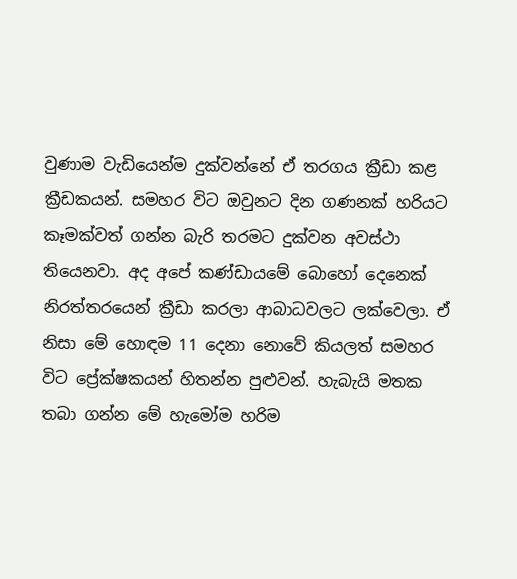වුණාම වැඩියෙන්ම දුක්වන්නේ ඒ තරගය ක්‍රීඩා කළ ක්‍රීඩකයන්. සමහර විට ඔවුනට දින ගණනක් හරියට කෑමක්වත් ගන්න බැරි තරමට දුක්වන අවස්ථා තියෙනවා. අද අපේ කණ්ඩායමේ බොහෝ දෙනෙක් නිරත්තරයෙන් ක්‍රීඩා කරලා ආබාධවලට ලක්වෙලා. ඒ නිසා මේ හොඳම 11 දෙනා නොවේ කියලත් සමහර විට ප්‍රේක්ෂකයන් හිතන්න පුළුවන්. හැබැයි මතක තබා ගන්න මේ හැමෝම හරිම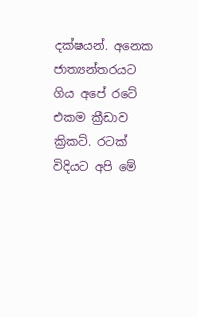දක්ෂයන්. අනෙක ජාත්‍යන්තරයට ගිය අපේ රටේ එකම ක්‍රීඩාව ක්‍රිකට්. රටක් විදියට අපි මේ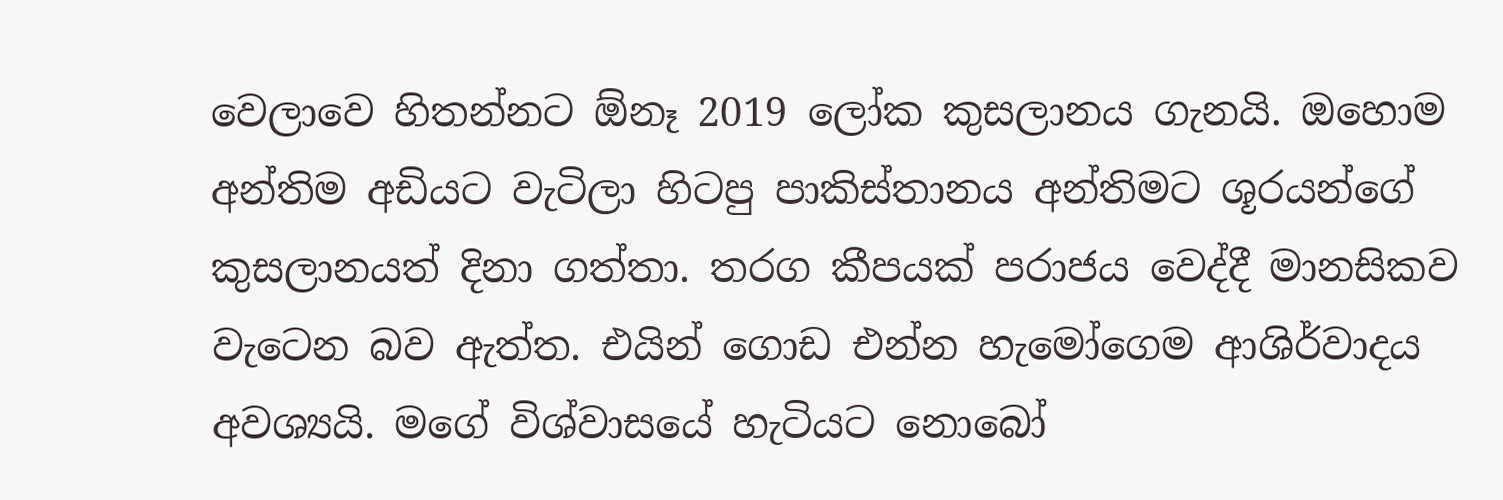වෙලාවෙ හිතන්නට ඕනෑ 2019 ලෝක කුසලානය ගැනයි. ඔහොම අන්තිම අඩියට වැටිලා හිටපු පාකිස්තානය අන්තිමට ශූරයන්ගේ කුසලානයත් දිනා ගත්තා. තරග කීපයක් පරාජය වෙද්දී මානසිකව වැටෙන බව ඇත්ත. එයින් ගොඩ එන්න හැමෝගෙම ආශිර්වාදය අවශ්‍යයි. මගේ විශ්වාසයේ හැටියට නොබෝ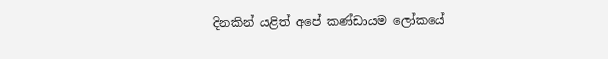දිනකින් යළිත් අපේ කණ්ඩායම ලෝකයේ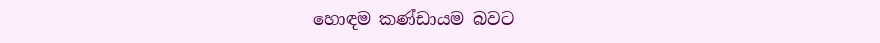හොඳම කණ්ඩායම බවට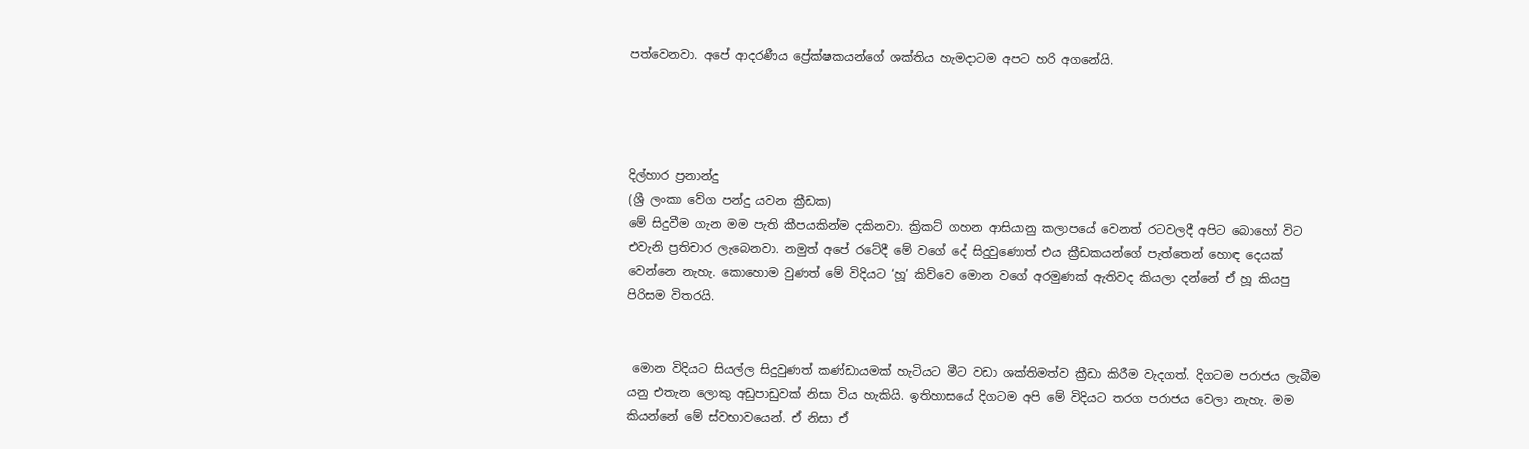පත්වෙනවා. අපේ ආදරණීය ප්‍රේක්ෂකයන්ගේ ශක්තිය හැමදාටම අපට හරි අගනේයි.




දිල්හාර ප්‍රනාන්දු
(ශ්‍රී ලංකා වේග පන්දු යවන ක්‍රීඩක)
මේ සිදුවීම ගැන මම පැති කීපයකින්ම දකිනවා. ක්‍රිකට් ගහන ආසියානු කලාපයේ වෙනත් රටවලදී අපිට බොහෝ විට එවැනි ප්‍රතිචාර ලැබෙනවා. නමුත් අපේ රටේදී මේ වගේ දේ සිදුවුණොත් එය ක්‍රීඩකයන්ගේ පැත්තෙන් හොඳ දෙයක් වෙන්නෙ නැහැ. කොහොම වුණත් මේ විදියට ‘හූ’ කිව්වෙ මොන වගේ අරමුණක් ඇතිවද කියලා දන්නේ ඒ හූ කියපු පිරිසම විතරයි.


 මොන විදියට සියල්ල සිදුවුණත් කණ්ඩායමක් හැටියට මීට වඩා ශක්තිමත්ව ක්‍රීඩා කිරීම වැදගත්. දිගටම පරාජය ලැබීම යනු එතැන ලොකු අඩුපාඩුවක් නිසා විය හැකියි. ඉතිහාසයේ දිගටම අපි මේ විදියට තරග පරාජය වෙලා නැහැ. මම කියන්නේ මේ ස්වභාවයෙන්. ඒ නිසා ඒ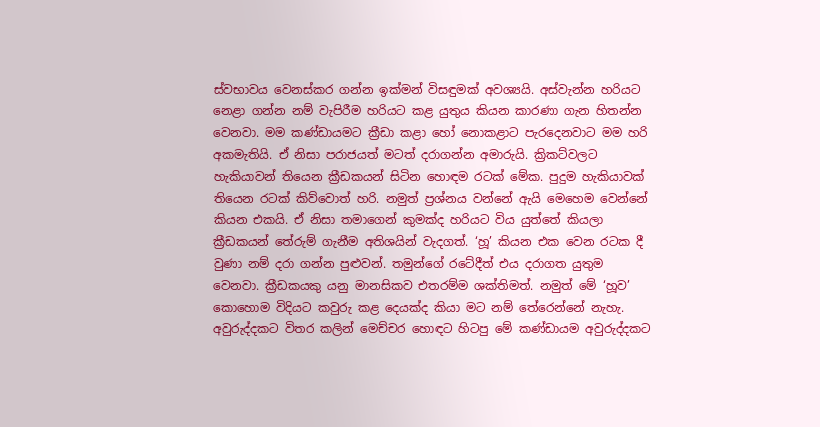ස්වභාවය වෙනස්කර ගන්න ඉක්මන් විසඳුමක් අවශ්‍යයි. අස්වැන්න හරියට නෙළා ගන්න නම් වැපිරීම හරියට කළ යුතුය කියන කාරණා ගැන හිතන්න වෙනවා. මම කණ්ඩායමට ක්‍රීඩා කළා හෝ නොකළාට පැරදෙනවාට මම හරි අකමැතියි. ඒ නිසා පරාජයත් මටත් දරාගන්න අමාරුයි. ක්‍රිකට්වලට හැකියාවන් තියෙන ක්‍රීඩකයන් සිටින හොඳම රටක් මේක. පුදුම හැකියාවක් තියෙන රටක් කිව්වොත් හරි. නමුත් ප්‍රශ්නය වන්නේ ඇයි මෙහෙම වෙන්නේ කියන එකයි. ඒ නිසා තමාගෙන් කුමක්ද හරියට විය යුත්තේ කියලා ක්‍රීඩකයන් තේරුම් ගැනීම අතිශයින් වැදගත්. ‘හූ’ කියන එක වෙන රටක දී වුණා නම් දරා ගන්න පුළුවන්. තමුන්ගේ රටේදීත් එය දරාගත යුතුම වෙනවා. ක්‍රීඩකයකු යනු මානසිකව එතරම්ම ශක්තිමත්. නමුත් මේ ‘හූව’ කොහොම විදියට කවුරු කළ දෙයක්ද කියා මට නම් තේරෙන්නේ නැහැ. අවුරුද්දකට විතර කලින් මෙච්චර හොඳට හිටපු මේ කණ්ඩායම අවුරුද්දකට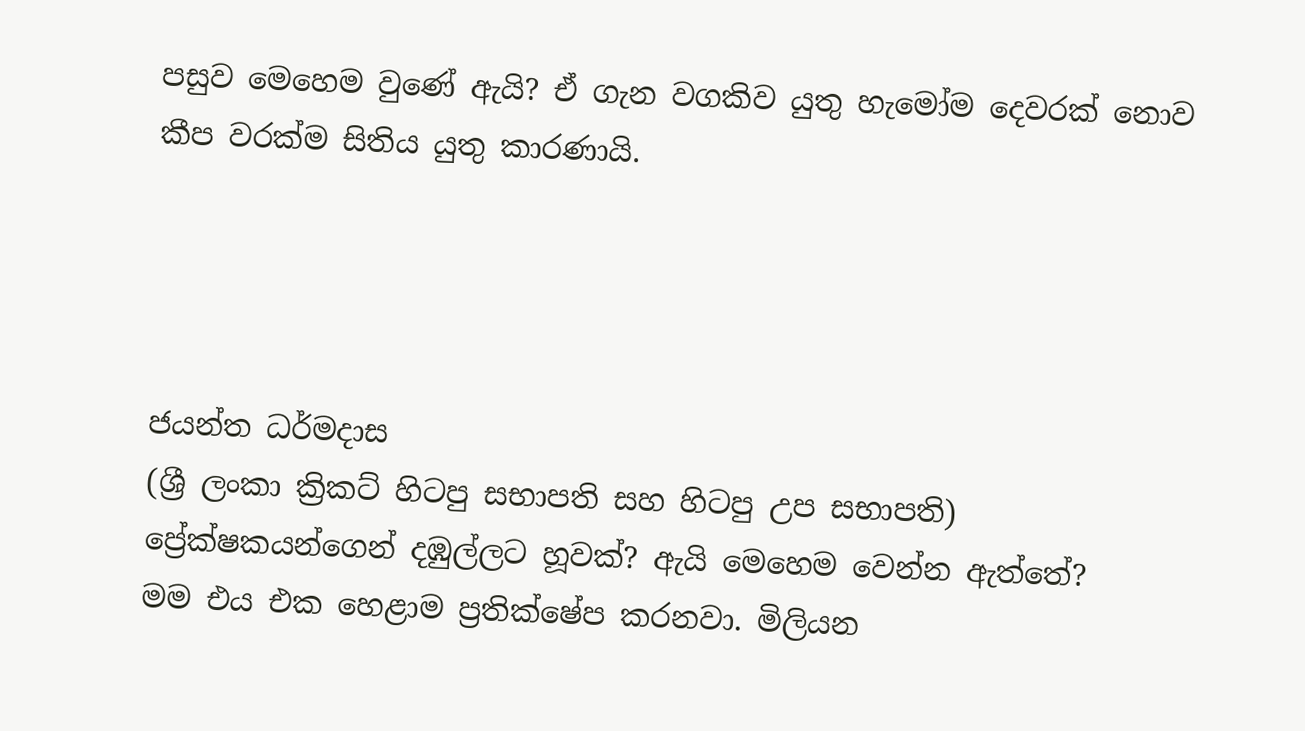පසුව මෙහෙම වුණේ ඇයි? ඒ ගැන වගකිව යුතු හැමෝම දෙවරක් නොව කීප වරක්ම සිතිය යුතු කාරණායි.




ජයන්ත ධර්මදාස
(ශ්‍රී ලංකා ක්‍රිකට් හිටපු සභාපති සහ හිටපු උප සභාපති)
ප්‍රේක්ෂකයන්ගෙන් දඹුල්ලට හූවක්? ඇයි මෙහෙම වෙන්න ඇත්තේ?
මම එය එක හෙළාම ප්‍රතික්ෂේප කරනවා. මිලියන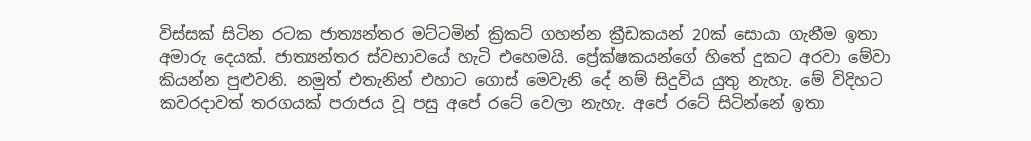විස්සක් සිටින රටක ජාත්‍යන්තර මට්ටමින් ක්‍රිකට් ගහන්න ක්‍රීඩකයන් 20ක් සොයා ගැනීම ඉතා අමාරු දෙයක්. ජාත්‍යන්තර ස්වභාවයේ හැටි එහෙමයි. ප්‍රේක්ෂකයන්ගේ හිතේ දුකට අරවා මේවා කියන්න පුළුවනි. නමුත් එතැනින් එහාට ගොස් මෙවැනි දේ නම් සිදුවිය යුතු නැහැ. මේ විදිහට කවරදාවත් තරගයක් පරාජය වූ පසු අපේ රටේ වෙලා නැහැ. අපේ රටේ සිටින්නේ ඉතා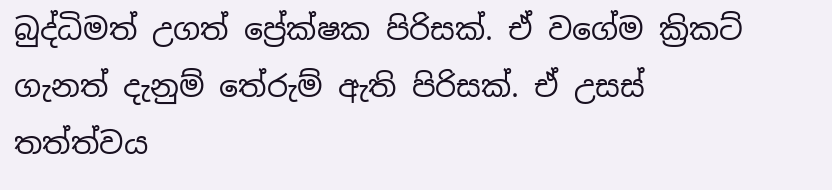බුද්ධිමත් උගත් ප්‍රේක්ෂක පිරිසක්. ඒ වගේම ක්‍රිකට් ගැනත් දැනුම් තේරුම් ඇති පිරිසක්. ඒ උසස් තත්ත්වය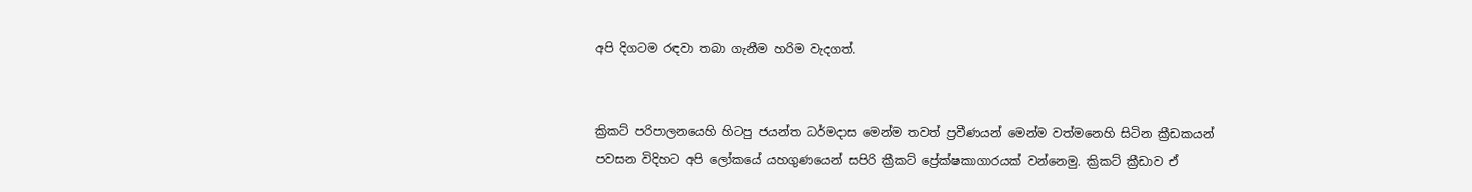අපි දිගටම රඳවා තබා ගැනීම හරිම වැදගත්.


ක්‍රිකට් පරිපාලනයෙහි හිටපු ජයන්ත ධර්මදාස මෙන්ම තවත් ප්‍රවීණයන් මෙන්ම වත්මනෙහි සිටින ක්‍රීඩකයන් පවසන විදිහට අපි ලෝකයේ යහගුණයෙන් සපිරි ක්‍රීකට් ප්‍රේක්ෂකාගාරයක් වන්නෙමු. ක්‍රිකට් ක්‍රීඩාව ඒ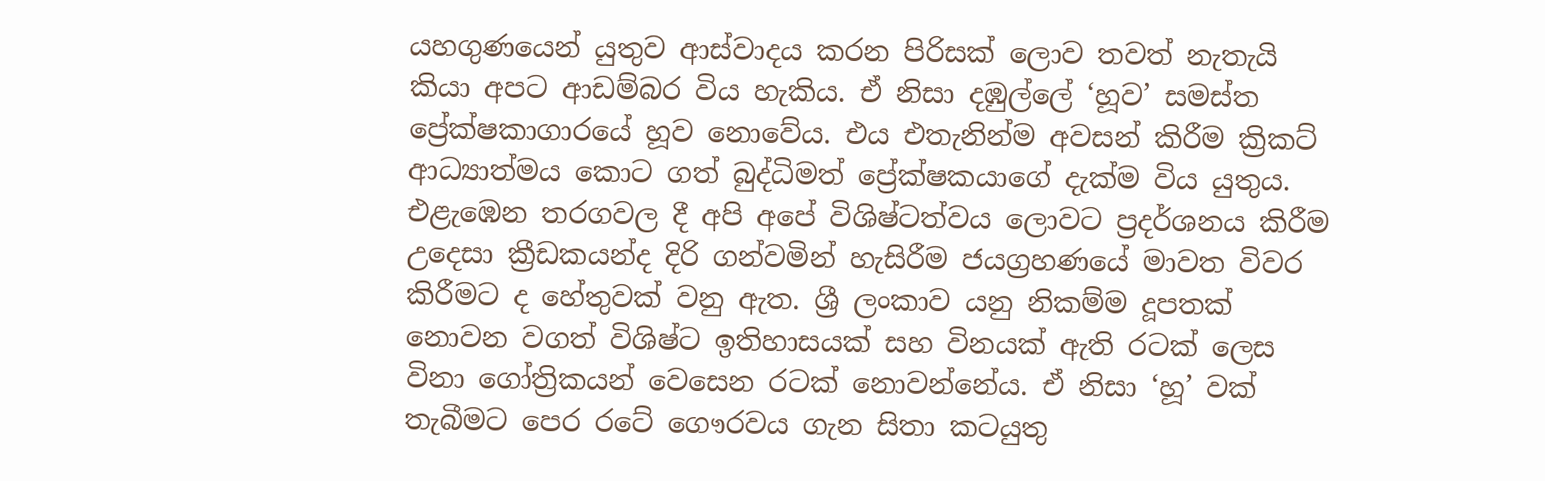යහගුණයෙන් යුතුව ආස්වාදය කරන පිරිසක් ලොව තවත් නැතැයි කියා අපට ආඩම්බර විය හැකිය. ඒ නිසා දඹුල්ලේ ‘හූව’ සමස්ත ප්‍රේක්ෂකාගාරයේ හූව නොවේය. එය එතැනින්ම අවසන් කිරීම ක්‍රිකට් ආධ්‍යාත්මය කොට ගත් බුද්ධිමත් ප්‍රේක්ෂකයාගේ දැක්ම විය යුතුය. එළැඹෙන තරගවල දී අපි අපේ විශිෂ්ටත්වය ලොවට ප්‍රදර්ශනය කිරීම උදෙසා ක්‍රීඩකයන්ද දිරි ගන්වමින් හැසිරීම ජයග්‍රහණයේ මාවත විවර කිරීමට ද හේතුවක් වනු ඇත. ශ්‍රී ලංකාව යනු නිකම්ම දූපතක් නොවන වගත් විශිෂ්ට ඉතිහාසයක් සහ විනයක් ඇති රටක් ලෙස විනා ගෝත්‍රිකයන් වෙසෙන රටක් නොවන්නේය. ඒ නිසා ‘හූ’ වක් තැබීමට පෙර රටේ ගෞරවය ගැන සිතා කටයුතු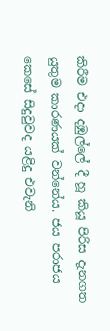කිරීම එදා දඹුල්ලේ දී හූ කියූ පිරිස දැනගත යුතුම කාරණයක් වන්නේය. ජය පරාජය කෙසේ සිදුවුවද යළිදු එවැනි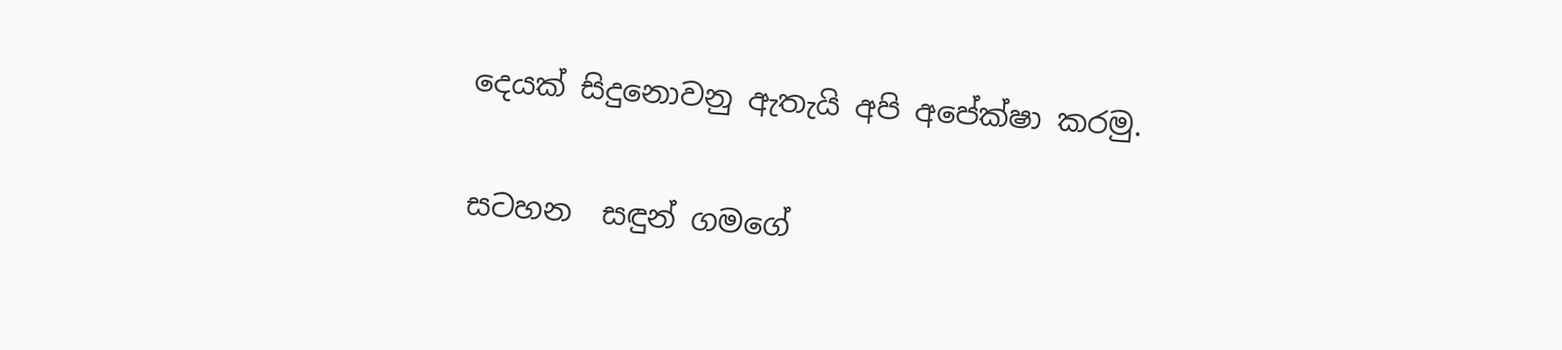දෙයක් සිදුනොවනු ඇතැයි අපි අපේක්ෂා කරමු.

සටහන  සඳුන් ගමගේ